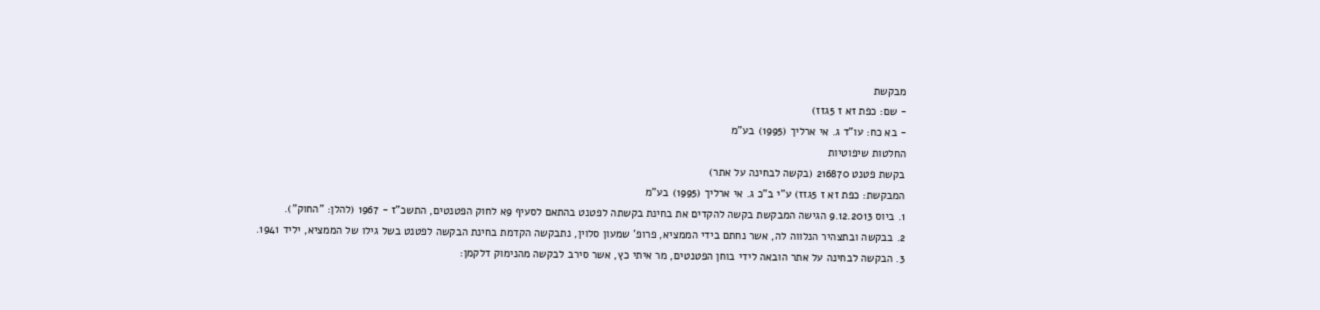מבקשת
- שם: כפת זא ז 5גזז)
- בא כח: עו"ד ג. אי ארליך (1995) בע"מ
החלטות שיפוטיות
בקשת פטנט 216870 (בקשה לבחינה על אתר)
המבקשת: כפת זא ז 5גזז) ע"י ב"כ ג. אי ארליך (1995) בע"מ
1. ביוס 9.12.2013 הגישה המבקשת בקשה להקדים את בחינת בקשתה לפטנט בהתאם לסעיף 9א לחוק הפטנטים, התשכ"ז - 1967 (להלן: "החוק").
2. בבקשה ובתצהיר הנלווה לה, אשר נחתם בידי הממציא, פרופ' שמעון סלוין, נתבקשה הקדמת בחינת הבקשה לפטנט בשל גילו של הממציא, יליד 1941.
3. הבקשה לבחינה על אתר הובאה לידי בוחן הפטנטים, מר איתי כץ, אשר סירב לבקשה מהנימוק דלקמן: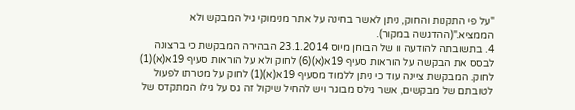"על פי התקנות והחוק, ניתן לאשר בחינה על אתר מנימוקי גיל המבקש ולא הממציא."(ההדגשה במקור).
4. בתשובתה להודעה וו של הבוחן מיוס 23.1.2014 הבהירה המבקשת כי ברצונה לבסס את הבקשה על הוראות סעיף 19א(א)(6) לחוק ולא על הוראות סעיף 19א(א)(1) לחוק. המבקשת ציינה עוד כי ניתן ללמוד מסעיף 19א(א)(1) לחוק על מטרתו לפעול לטובתם של מבקשים, אשר גילס מבוגר ויש להחיל שיקול זה גס על גילו המתקדס של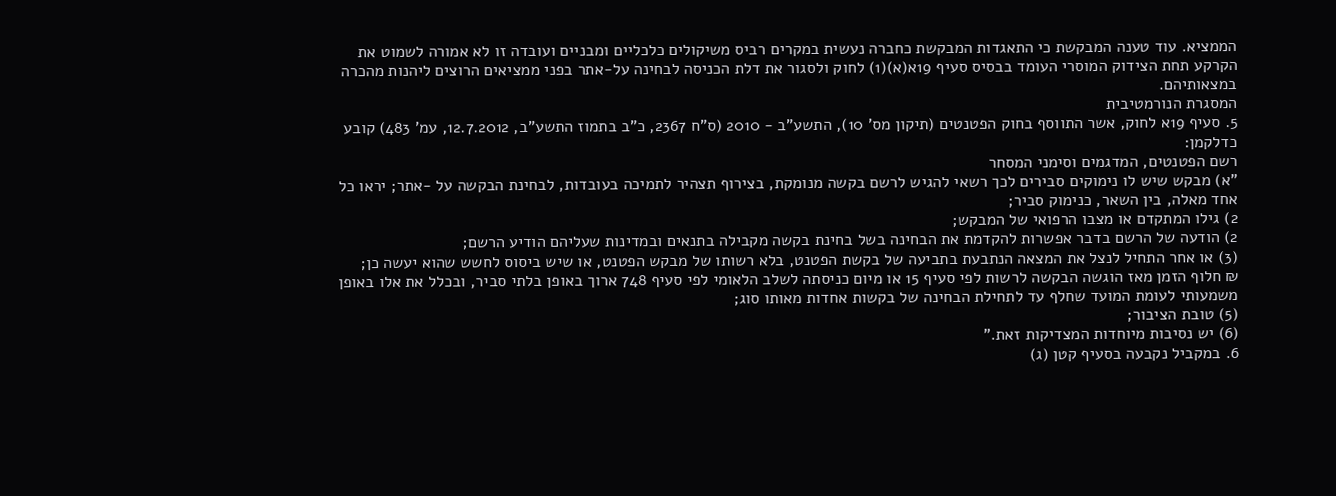הממציא. עוד טענה המבקשת כי התאגדות המבקשת כחברה נעשית במקרים רביס משיקולים כלכליים ומבניים ועובדה זו לא אמורה לשמוט את הקרקע תחת הצידוק המוסרי העומד בבסיס סעיף 19א(א)(1) לחוק ולסגור את דלת הכניסה לבחינה על-אתר בפני ממציאים הרוצים ליהנות מהכרה במצאותיהם.
המסגרת הנורמטיבית
5. סעיף 19א לחוק, אשר התווסף בחוק הפטנטים (תיקון מס' 10), התשע"ב - 2010 (ס"ח 2367, כ"ב בתמוז התשע"ב, 12.7.2012, עמ' 483) קובע כדלקמן:
רשם הפטנטים, המדגמים וסימני המסחר
"א) מבקש שיש לו נימוקים סבירים לכך רשאי להגיש לרשם בקשה מנומקת, בצירוף תצהיר לתמיכה בעובדות, לבחינת הבקשה על -אתר; יראו כל אחד מאלה, בין השאר, כנימוק סביר;
2) גילו המתקדם או מצבו הרפואי של המבקש;
2) הודעה של הרשם בדבר אפשרות להקדמת את הבחינה בשל בחינת בקשה מקבילה בתנאים ובמדינות שעליהם הודיע הרשם;
(3) או אחר התחיל לנצל את המצאה הנתבעת בתביעה של בקשת הפטנט, בלא רשותו של מבקש הפטנט, או שיש ביסוס לחשש שהוא יעשה כן;
₪ חלוף הזמן מאז הוגשה הבקשה לרשות לפי סעיף 15 או מיום כניסתה לשלב הלאומי לפי סעיף 748 ארוך באופן בלתי סביר, ובכלל את אלו באופן משמעותי לעומת המועד שחלף עד לתחילת הבחינה של בקשות אחדות מאותו סוג;
(5) טובת הציבור;
(6) יש נסיבות מיוחדות המצדיקות זאת."
6. במקביל נקבעה בסעיף קטן (ג)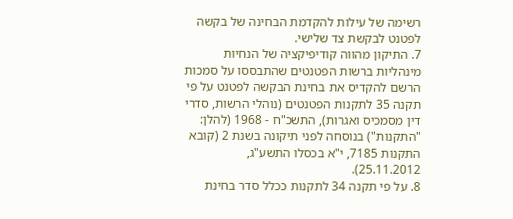רשימה של עילות להקדמת הבחינה של בקשה לפטנט לבקשת צד שלישי.
7. התיקון מהווה קודיפיקציה של הנחיות מינהליות ברשות הפטנטים שהתבססו על סמכות הרשם להקדיס את בחינת הבקשה לפטנט על פי תקנה 35 לתקנות הפטנטים (נוהלי הרשות, סדרי דין מסמכיס ואגרות), התשכ"ח - 1968 (להלן: "התקנות") בנוסחה לפני תיקונה בשנת 2 (קובא התקנות 7185, י"א בכסלו התשע"ג, 25.11.2012).
8. על פי תקנה 34 לתקנות ככלל סדר בחינת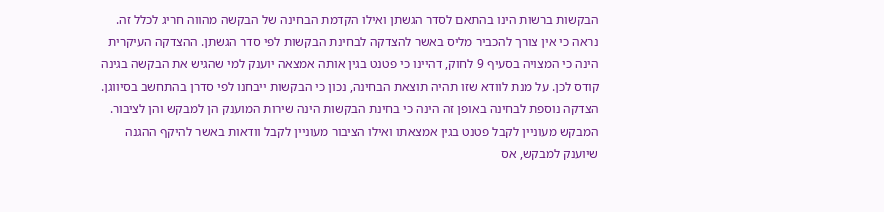הבקשות ברשות הינו בהתאם לסדר הגשתן ואילו הקדמת הבחינה של הבקשה מהווה חריג לכלל זה. נראה כי אין צורך להכביר מליס באשר להצדקה לבחינת הבקשות לפי סדר הגשתן. ההצדקה העיקרית הינה כי המצויה בסעיף 9 לחוק, דהיינו כי פטנט בגין אותה אמצאה יוענק למי שהגיש את הבקשה בגינה קודס לכן. על מנת לוודא שזו תהיה תוצאת הבחינה, נכון כי הבקשות ייבחנו לפי סדרן בהתחשב בסיווגן. הצדקה נוספת לבחינה באופן זה הינה כי בחינת הבקשות הינה שירות המוענק הן למבקש והן לציבור. המבקש מעוניין לקבל פטנט בגין אמצאתו ואילו הציבור מעוניין לקבל וודאות באשר להיקף ההגנה שיוענק למבקש, אס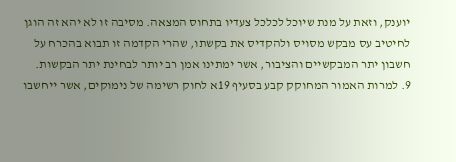יוענק, וזאת על מנת שיוכל לכלכל צעדיו בתחוס המצאה. מסיבה זו לא יהא זה הוגן לחיטיב עס מבקש מסויס ולהקדיס את בקשתו, שהרי הקדמה זו תבוא בהכרח על חשבון יתר המבקשיים והציבור, אשר ימתינו אמן רב יותר לבחינת יתר הבקשות.
9. למרות האמור המחוקק קבע בסעיף 19א לחוק רשימה של נימוקים, אשר ייחשבו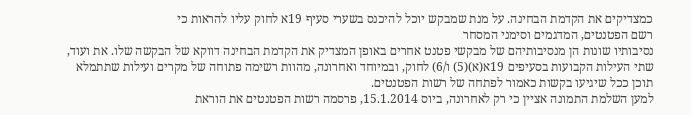כמצדיקים את הקדמת הבחינה. על מנת שמבקש יוכל להיכנס בשערי סעיף 19א לחוק עליו להראות כי
רשם הפטנטים, המדגמים וסימני המסחר
נסיבותיו שונות הן מנסיבותיהם של מבקשי פטנט אחרים באופן המצדיק את הקדמת הבחינה דווקא של הבקשה שלו. את ועוד, שתי העילות הקבועות בסעיפים 19א(א)(5) ו/6) לחוק, ובמיוחד ואחרונה, מהוות רשימה פתוחה של מקרים ועילות שתתמלא תוכן ככל שיגיעו בקשות כאמור לפתחה של רשות הפטנטים.
למען השלמת התמונה אציין כי רק לאחרונה, ביוס 15.1.2014, פרסמה רשות הפטנטים את הוראת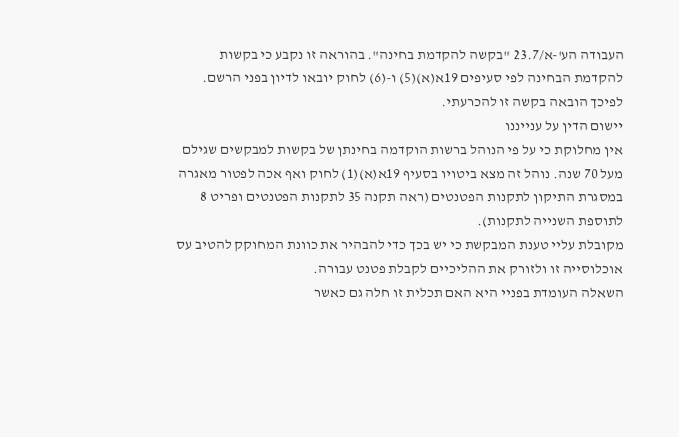העבודה הע'-א/23.7 "בקשה להקדמת בחינה". בהוראה זו נקבע כי בקשות להקדמת הבחינה לפי סעיפים 19א(א)(5) ו-(6) לחוק יובאו לדיון בפני הרשם. לפיכך הובאה בקשה זו להכרעתי.
יישום הדין על ענייננו
אין מחלוקת כי על פי הנוהל ברשות הוקדמה בחינתן של בקשות למבקשים שגילם מעל 70 שנה. נוהל זה מצא ביטויו בסעיף 19א(א)(1) לחוק ואף אכה לפטור מאגרה במסגרת התיקון לתקנות הפטנטים (ראה תקנה 35 לתקנות הפטנטים ופריט 8 לתוספת השנייה לתקנות).
מקובלת עליי טענת המבקשת כי יש בכך כדי להבהיר את כוונת המחוקק להטיב עס אוכלוסייה זו ולזורק את ההליכיים לקבלת פטנט עבורה.
השאלה העומדת בפניי היא האם תכלית זו חלה גם כאשר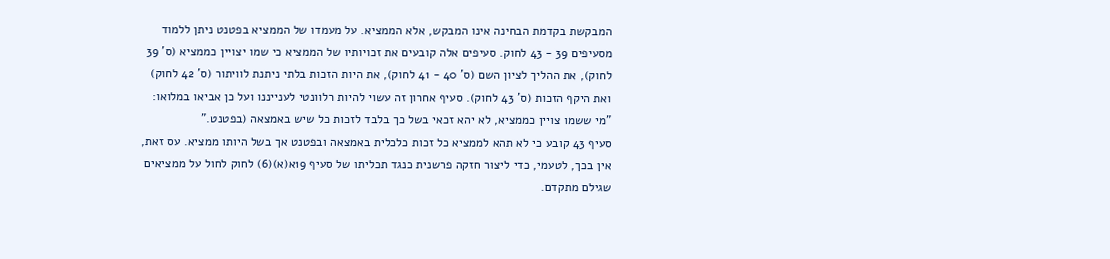המבקשת בקדמת הבחינה אינו המבקש, אלא הממציא. על מעמדו של הממציא בפטנט ניתן ללמוד מסעיפים 39 - 43 לחוק. סעיפים אלה קובעים את זכויותיו של הממציא כי שמו יצויין כממציא (ס' 39 לחוק), את ההליך לציון השם (ס' 40 - 41 לחוק), את היות הזכות בלתי ניתנת לוויתור (ס' 42 לחוק) ואת היקף הזכות (ס' 43 לחוק). סעיף אחרון זה עשוי להיות רלוונטי לענייננו ועל כן אביאו במלואו:
"מי ששמו צויין כממציא, לא יהא זכאי בשל כך בלבד לזכות כל שיש באמצאה (בפטנט."
סעיף 43 קובע כי לא תהא לממציא כל זכות כלכלית באמצאה ובפטנט אך בשל היותו ממציא. עס זאת, אין בכך, לטעמי, כדי ליצור חזקה פרשנית כנגד תכליתו של סעיף 19א(א)(6) לחוק לחול על ממציאים שגילם מתקדם.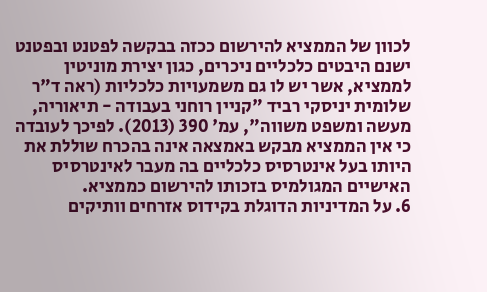לכוון של הממציא להירשום ככזה בבקשה לפטנט ובפטנט ישנם היבטים כלכליים ניכרים, כגון יצירת מוניטין לממציא, אשר יש לו גם משמעויות כלכליות (ראה ד"ר שלומית יניסקי רביד "קניין רוחני בעבודה - תיאוריה, מעשה ומשפט משווה", עמ' 390 (2013). לפיכך לעובדה כי אין הממציא מבקש באמצאה אינה בהכרח שוללת את היותו בעל אינטרסיס כלכליים בה מעבר לאינטרסיס האישיים המגולמיס בזכותו להירשום כממציא.
6. על המדיניות הדוגלת בקידוס אזרחים וותיקים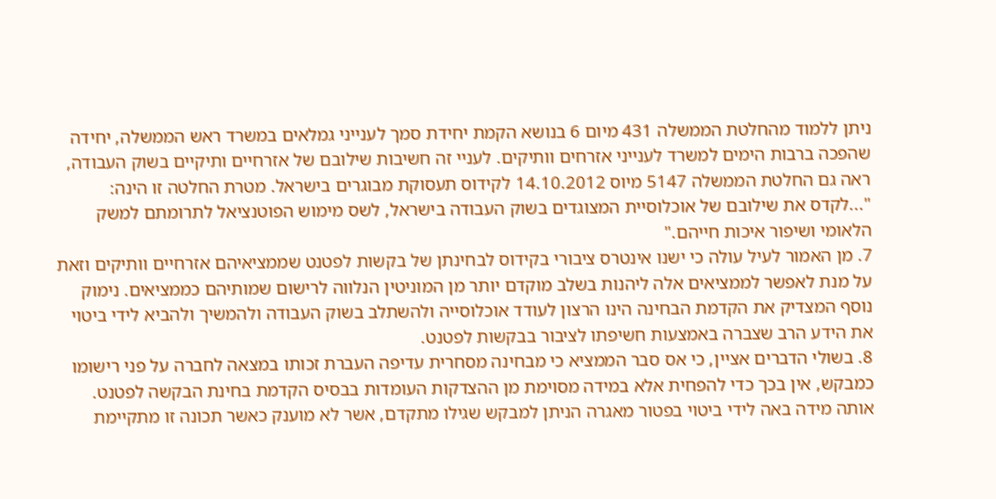ניתן ללמוד מהחלטת הממשלה 431 מיום 6 בנושא הקמת יחידת סמך לענייני גמלאים במשרד ראש הממשלה, יחידה שהפכה ברבות הימים למשרד לענייני אזרחים וותיקים. לעניי זה חשיבות שילובם של אזרחיים ותיקיים בשוק העבודה, ראה גם החלטת הממשלה 5147 מיוס 14.10.2012 לקידוס תעסוקת מבוגרים בישראל. מטרת החלטה זו הינה:
"...לקדס את שילובם של אוכלוסיית המצוגדים בשוק העבודה בישראל, לשס מימוש הפוטנציאל לתרומתם למשק הלאומי ושיפור איכות חייהם."
7. מן האמור לעיל עולה כי ישנו אינטרס ציבורי בקידוס לבחינתן של בקשות לפטנט שממציאיהם אזרחיים וותיקים וזאת על מנת לאפשר לממציאים אלה ליהנות בשלב מוקדם יותר מן המוניטין הנלווה לרישום שמותיהם כממציאים. נימוק נוסף המצדיק את הקדמת הבחינה הינו הרצון לעודד אוכלוסייה ולהשתלב בשוק העבודה ולהמשיך ולהביא לידי ביטוי את הידע הרב שצברה באמצעות חשיפתו לציבור בבקשות לפטנט.
8. בשולי הדברים אציין, כי אס סבר הממציא כי מבחינה מסחרית עדיפה העברת זכותו במצאה לחברה על פני רישומו כמבקש, אין בכך כדי להפחית אלא במידה מסוימת מן ההצדקות העומדות בבסיס הקדמת בחינת הבקשה לפטנט. אותה מידה באה לידי ביטוי בפטור מאגרה הניתן למבקש שגילו מתקדם, אשר לא מוענק כאשר תכונה זו מתקיימת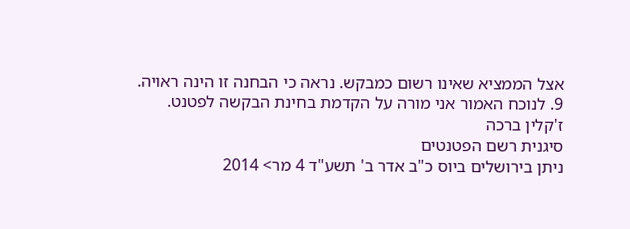אצל הממציא שאינו רשום כמבקש. נראה כי הבחנה זו הינה ראויה.
9. לנוכח האמור אני מורה על הקדמת בחינת הבקשה לפטנט.
ז'קלין ברכה
סיגנית רשם הפטנטים
ניתן בירושלים ביוס כ"ב אדר ב' תשע"ד 4 מר> 2014